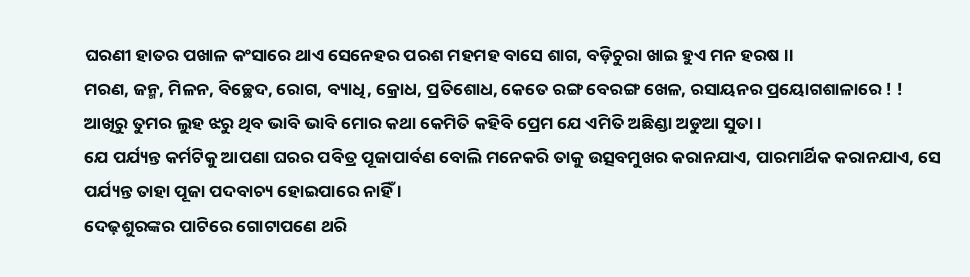ଘରଣୀ ହାତର ପଖାଳ କଂସାରେ ଥାଏ ସେନେହର ପରଶ ମହମହ ବାସେ ଶାଗ, ବଡ଼ିଚୁରା ଖାଇ ହୁଏ ମନ ହରଷ ।।
ମରଣ, ଜନ୍ମ, ମିଳନ, ବିଚ୍ଛେଦ, ରୋଗ, ବ୍ୟାଧି, କ୍ରୋଧ, ପ୍ରତିଶୋଧ, କେତେ ରଙ୍ଗ ବେରଙ୍ଗ ଖେଳ, ରସାୟନର ପ୍ରୟୋଗଶାଳାରେ ! !
ଆଖିରୁ ତୁମର ଲୁହ ଝରୁ ଥିବ ଭାବି ଭାବି ମୋର କଥା କେମିତି କହିବି ପ୍ରେମ ଯେ ଏମିତି ଅଛିଣ୍ଡା ଅଡୁଆ ସୁତା ।
ଯେ ପର୍ଯ୍ୟନ୍ତ କର୍ମଟିକୁ ଆପଣା ଘରର ପବିତ୍ର ପୂଜାପାର୍ବଣ ବୋଲି ମନେକରି ତାକୁ ଉତ୍ସବମୁଖର କରାନଯାଏ, ପାରମାର୍ଥିକ କରାନଯାଏ, ସେ ପର୍ଯ୍ୟନ୍ତ ତାହା ପୂଜା ପଦବାଚ୍ୟ ହୋଇପାରେ ନାହିଁ ।
ଦେଢ଼ଶୁରଙ୍କର ପାଟିରେ ଗୋଟାପଣେ ଥରି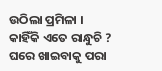ଉଠିଲା ପ୍ରମିଳା । କାହିଁକି ଏତେ ରାନ୍ଧୁଚି ? ଘରେ ଖାଇବାକୁ ପରା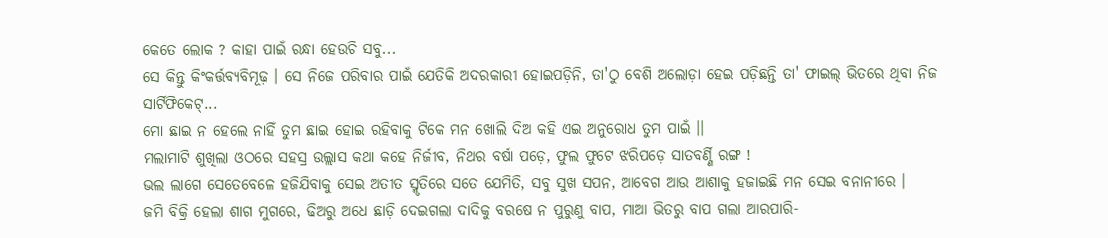କେତେ ଲୋକ ? କାହା ପାଇଁ ରନ୍ଧା ହେଉଚି ସବୁ...
ସେ କିନ୍ତୁ କିଂକର୍ତ୍ତବ୍ୟବିମୂଢ଼ । ସେ ନିଜେ ପରିବାର ପାଇଁ ଯେତିକି ଅଦରକାରୀ ହୋଇପଡ଼ିନି, ତା'ଠୁ ବେଶି ଅଲୋଡ଼ା ହେଇ ପଡ଼ିଛନ୍ତି ତା' ଫାଇଲ୍ ଭିତରେ ଥିବା ନିଜ ସାର୍ଟିଫିକେଟ୍...
ମୋ ଛାଇ ନ ହେଲେ ନାହିଁ ତୁମ ଛାଇ ହୋଇ ରହିବାକୁ ଟିକେ ମନ ଖୋଲି ଦିଅ କହି ଏଇ ଅନୁରୋଧ ତୁମ ପାଇଁ ।।
ମଲାମାଟି ଶୁଖିଲା ଓଠରେ ସହସ୍ର ଉଲ୍ଲାସ କଥା କହେ ନିର୍ଜୀବ, ନିଥର ବର୍ଷା ପଡ଼େ, ଫୁଲ ଫୁଟେ ଝରିପଡ଼େ ସାତବର୍ଣ୍ଣି ରଙ୍ଗ !
ଭଲ ଲାଗେ ସେତେବେଳେ ହଜିଯିବାକୁ ସେଇ ଅତୀତ ସ୍ମୃତିରେ ସତେ ଯେମିତି, ସବୁ ସୁଖ ସପନ, ଆବେଗ ଆଉ ଆଶାକୁ ହଜାଇଛି ମନ ସେଇ ବନାନୀରେ ।
ଜମି ବିକ୍ରି ହେଲା ଶାଗ ମୁଗରେ, ଢିଅରୁ ଅଧେ ଛାଡ଼ି ଦେଇଗଲା ଦାଦିକୁ ବରଷେ ନ ପୁରୁଣୁ ବାପ, ମାଆ ଭିତରୁ ବାପ ଗଲା ଆରପାରି-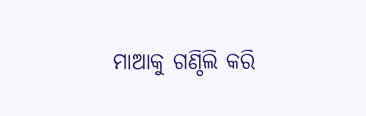ମାଆକୁ ଗଣ୍ଠିଲି କରି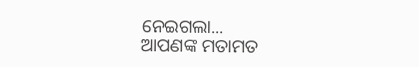ନେଇଗଲା...
ଆପଣଙ୍କ ମତାମତ